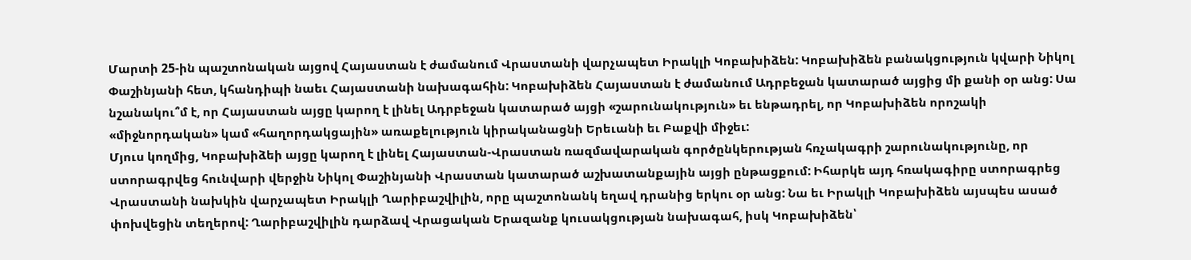Մարտի 25-ին պաշտոնական այցով Հայաստան է ժամանում Վրաստանի վարչապետ Իրակլի Կոբախիձեն: Կոբախիձեն բանակցություն կվարի Նիկոլ Փաշինյանի հետ, կհանդիպի նաեւ Հայաստանի նախագահին: Կոբախիձեն Հայաստան է ժամանում Ադրբեջան կատարած այցից մի քանի օր անց: Սա նշանակու՞մ է, որ Հայաստան այցը կարող է լինել Ադրբեջան կատարած այցի «շարունակություն» եւ ենթադրել, որ Կոբախիձեն որոշակի «միջնորդական» կամ «հաղորդակցային» առաքելություն կիրականացնի Երեւանի եւ Բաքվի միջեւ:
Մյուս կողմից, Կոբախիձեի այցը կարող է լինել Հայաստան-Վրաստան ռազմավարական գործընկերության հռչակագրի շարունակությունը, որ ստորագրվեց հունվարի վերջին Նիկոլ Փաշինյանի Վրաստան կատարած աշխատանքային այցի ընթացքում: Իհարկե այդ հռակագիրը ստորագրեց Վրաստանի նախկին վարչապետ Իրակլի Ղարիբաշվիլին, որը պաշտոնանկ եղավ դրանից երկու օր անց: Նա եւ Իրակլի Կոբախիձեն այսպես ասած փոխվեցին տեղերով: Ղարիբաշվիլին դարձավ Վրացական Երազանք կուսակցության նախագահ, իսկ Կոբախիձեն՝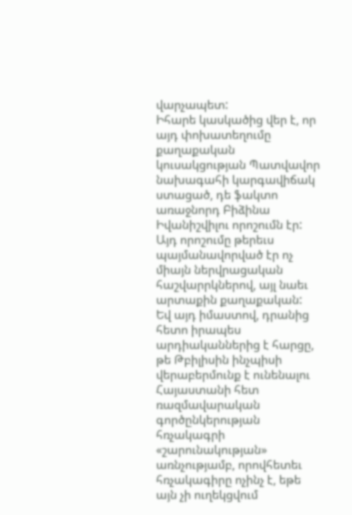վարչապետ:
Իհարե կասկածից վեր է, որ այդ փոխատեղումը քաղաքական կուսակցության Պատվավոր նախագահի կարգավիճակ ստացած, դե ֆակտո առաջնորդ Բիձինա Իվանիշվիլու որոշումն էր: Այդ որոշումը թերեւս պայմանավորված էր ոչ միայն ներվրացական հաշվարրկներով, այլ նաեւ արտաքին քաղաքական:
Եվ այդ իմաստով, դրանից հետո իրապես արդիականներից է հարցը, թե Թբիլիսին ինչպիսի վերաբերմունք է ունենալու Հայաստանի հետ ռազմավարական գործընկերության հռչակագրի «շարունակության» առնչությամբ, որովհետեւ հռչակագիրը ոչինչ է, եթե այն չի ուղեկցվում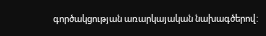գործակցության առարկայական նախագծերով: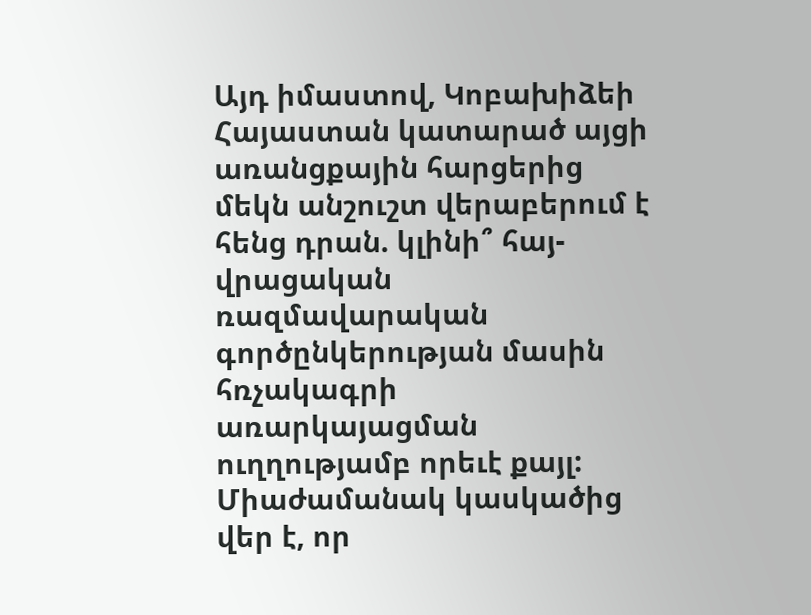Այդ իմաստով, Կոբախիձեի Հայաստան կատարած այցի առանցքային հարցերից մեկն անշուշտ վերաբերում է հենց դրան. կլինի՞ հայ-վրացական ռազմավարական գործընկերության մասին հռչակագրի առարկայացման ուղղությամբ որեւէ քայլ: Միաժամանակ կասկածից վեր է, որ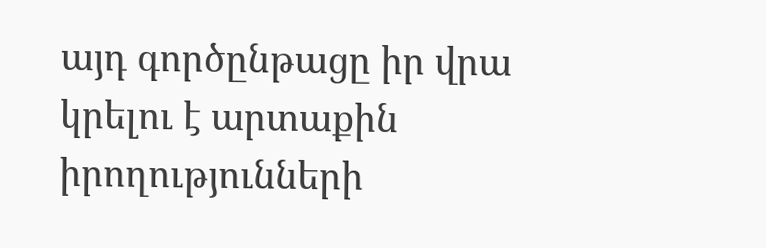այդ գործընթացը իր վրա կրելու է արտաքին իրողությունների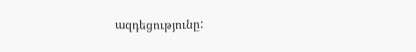ազդեցությունը: